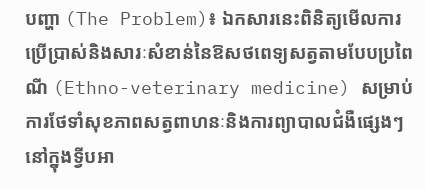បញ្ហា (The Problem)៖ ឯកសារនេះពិនិត្យមើលការប្រើប្រាស់និងសារៈសំខាន់នៃឱសថពេទ្យសត្វតាមបែបប្រពៃណី (Ethno-veterinary medicine) សម្រាប់ការថែទាំសុខភាពសត្វពាហនៈនិងការព្យាបាលជំងឺផ្សេងៗនៅក្នុងទ្វីបអា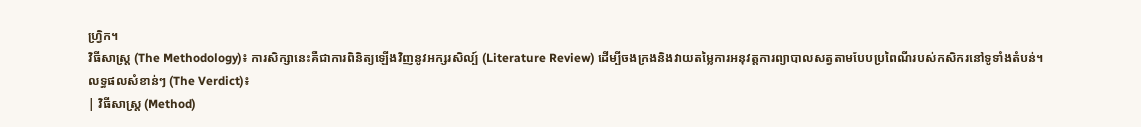ហ្វ្រិក។
វិធីសាស្ត្រ (The Methodology)៖ ការសិក្សានេះគឺជាការពិនិត្យឡើងវិញនូវអក្សរសិល្ប៍ (Literature Review) ដើម្បីចងក្រងនិងវាយតម្លៃការអនុវត្តការព្យាបាលសត្វតាមបែបប្រពៃណីរបស់កសិករនៅទូទាំងតំបន់។
លទ្ធផលសំខាន់ៗ (The Verdict)៖
| វិធីសាស្ត្រ (Method)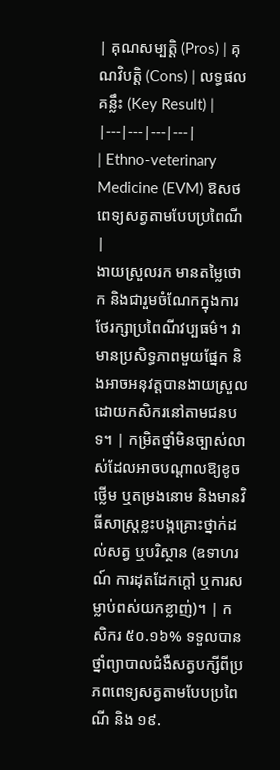| គុណសម្បត្តិ (Pros) | គុណវិបត្តិ (Cons) | លទ្ធផលគន្លឹះ (Key Result) |
|---|---|---|---|
| Ethno-veterinary Medicine (EVM) ឱសថពេទ្យសត្វតាមបែបប្រពៃណី |
ងាយស្រួលរក មានតម្លៃថោក និងជារួមចំណែកក្នុងការថែរក្សាប្រពៃណីវប្បធម៌។ វាមានប្រសិទ្ធភាពមួយផ្នែក និងអាចអនុវត្តបានងាយស្រួលដោយកសិករនៅតាមជនបទ។ | កម្រិតថ្នាំមិនច្បាស់លាស់ដែលអាចបណ្តាលឱ្យខូចថ្លើម ឬតម្រងនោម និងមានវិធីសាស្ត្រខ្លះបង្កគ្រោះថ្នាក់ដល់សត្វ ឬបរិស្ថាន (ឧទាហរណ៍ ការដុតដែកក្តៅ ឬការសម្លាប់ពស់យកខ្លាញ់)។ | កសិករ ៥០.១៦% ទទួលបានថ្នាំព្យាបាលជំងឺសត្វបក្សីពីប្រភពពេទ្យសត្វតាមបែបប្រពៃណី និង ១៩.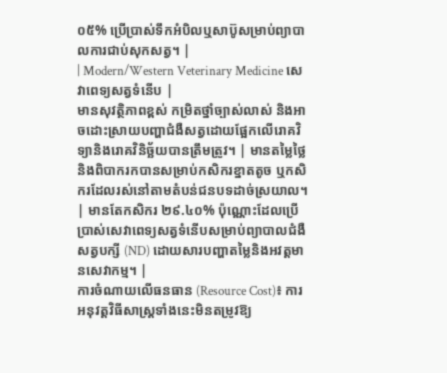០៥% ប្រើប្រាស់ទឹកអំបិលឬសាប៊ូសម្រាប់ព្យាបាលការជាប់សុកសត្វ។ |
| Modern/Western Veterinary Medicine សេវាពេទ្យសត្វទំនើប |
មានសុវត្ថិភាពខ្ពស់ កម្រិតថ្នាំច្បាស់លាស់ និងអាចដោះស្រាយបញ្ហាជំងឺសត្វដោយផ្អែកលើរោគវិទ្យានិងរោគវិនិច្ឆ័យបានត្រឹមត្រូវ។ | មានតម្លៃថ្លៃ និងពិបាករកបានសម្រាប់កសិករខ្នាតតូច ឬកសិករដែលរស់នៅតាមតំបន់ជនបទដាច់ស្រយាល។ | មានតែកសិករ ២៩.៤០% ប៉ុណ្ណោះដែលប្រើប្រាស់សេវាពេទ្យសត្វទំនើបសម្រាប់ព្យាបាលជំងឺសត្វបក្សី (ND) ដោយសារបញ្ហាតម្លៃនិងអវត្តមានសេវាកម្ម។ |
ការចំណាយលើធនធាន (Resource Cost)៖ ការអនុវត្តវិធីសាស្ត្រទាំងនេះមិនតម្រូវឱ្យ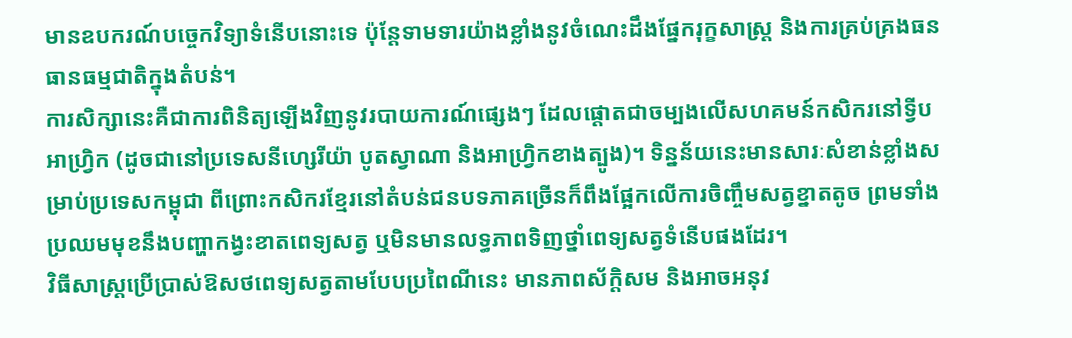មានឧបករណ៍បច្ចេកវិទ្យាទំនើបនោះទេ ប៉ុន្តែទាមទារយ៉ាងខ្លាំងនូវចំណេះដឹងផ្នែករុក្ខសាស្ត្រ និងការគ្រប់គ្រងធនធានធម្មជាតិក្នុងតំបន់។
ការសិក្សានេះគឺជាការពិនិត្យឡើងវិញនូវរបាយការណ៍ផ្សេងៗ ដែលផ្តោតជាចម្បងលើសហគមន៍កសិករនៅទ្វីបអាហ្វ្រិក (ដូចជានៅប្រទេសនីហ្សេរីយ៉ា បូតស្វាណា និងអាហ្វ្រិកខាងត្បូង)។ ទិន្នន័យនេះមានសារៈសំខាន់ខ្លាំងសម្រាប់ប្រទេសកម្ពុជា ពីព្រោះកសិករខ្មែរនៅតំបន់ជនបទភាគច្រើនក៏ពឹងផ្អែកលើការចិញ្ចឹមសត្វខ្នាតតូច ព្រមទាំងប្រឈមមុខនឹងបញ្ហាកង្វះខាតពេទ្យសត្វ ឬមិនមានលទ្ធភាពទិញថ្នាំពេទ្យសត្វទំនើបផងដែរ។
វិធីសាស្ត្រប្រើប្រាស់ឱសថពេទ្យសត្វតាមបែបប្រពៃណីនេះ មានភាពស័ក្តិសម និងអាចអនុវ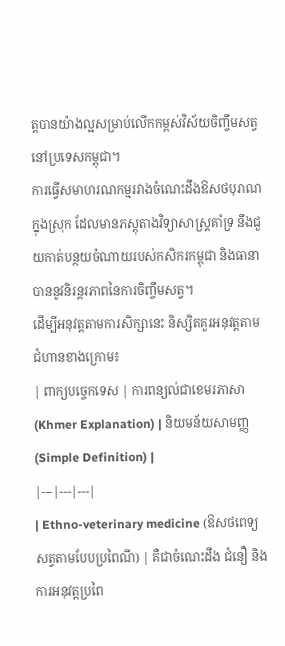ត្តបានយ៉ាងល្អសម្រាប់លើកកម្ពស់វិស័យចិញ្ចឹមសត្វនៅប្រទេសកម្ពុជា។
ការធ្វើសមាហរណកម្មរវាងចំណេះដឹងឱសថបុរាណក្នុងស្រុក ដែលមានភស្តុតាងវិទ្យាសាស្ត្រគាំទ្រ នឹងជួយកាត់បន្ថយចំណាយរបស់កសិករកម្ពុជា និងធានាបាននូវនិរន្តរភាពនៃការចិញ្ចឹមសត្វ។
ដើម្បីអនុវត្តតាមការសិក្សានេះ និស្សិតគួរអនុវត្តតាមជំហានខាងក្រោម៖
| ពាក្យបច្ចេកទេស | ការពន្យល់ជាខេមរភាសា (Khmer Explanation) | និយមន័យសាមញ្ញ (Simple Definition) |
|---|---|---|
| Ethno-veterinary medicine (ឱសថពេទ្យសត្វតាមបែបប្រពៃណី) | គឺជាចំណេះដឹង ជំនឿ និងការអនុវត្តប្រពៃ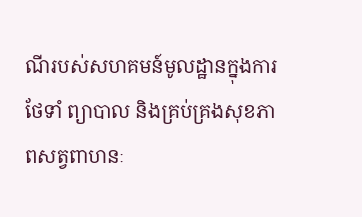ណីរបស់សហគមន៍មូលដ្ឋានក្នុងការថែទាំ ព្យាបាល និងគ្រប់គ្រងសុខភាពសត្វពាហនៈ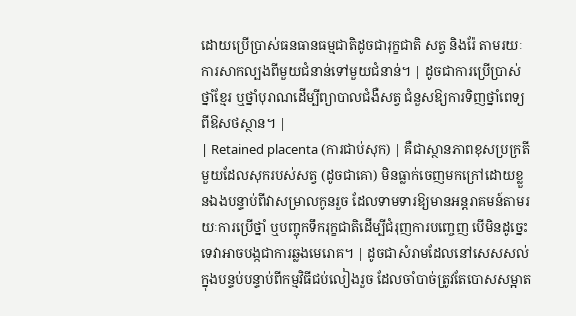ដោយប្រើប្រាស់ធនធានធម្មជាតិដូចជារុក្ខជាតិ សត្វ និងរ៉ែ តាមរយៈការសាកល្បងពីមួយជំនាន់ទៅមួយជំនាន់។ | ដូចជាការប្រើប្រាស់ថ្នាំខ្មែរ ឬថ្នាំបុរាណដើម្បីព្យាបាលជំងឺសត្វ ជំនួសឱ្យការទិញថ្នាំពេទ្យពីឱសថស្ថាន។ |
| Retained placenta (ការជាប់សុក) | គឺជាស្ថានភាពខុសប្រក្រតីមួយដែលសុករបស់សត្វ (ដូចជាគោ) មិនធ្លាក់ចេញមកក្រៅដោយខ្លួនឯងបន្ទាប់ពីវាសម្រាលកូនរួច ដែលទាមទារឱ្យមានអន្តរាគមន៍តាមរយៈការប្រើថ្នាំ ឬបញ្ចុកទឹករុក្ខជាតិដើម្បីជំរុញការបញ្ចេញ បើមិនដូច្នេះទេវាអាចបង្កជាការឆ្លងមេរោគ។ | ដូចជាសំរាមដែលនៅសេសសល់ក្នុងបន្ទប់បន្ទាប់ពីកម្មវិធីជប់លៀងរួច ដែលចាំបាច់ត្រូវតែបោសសម្អាត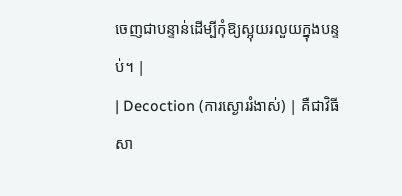ចេញជាបន្ទាន់ដើម្បីកុំឱ្យស្អុយរលួយក្នុងបន្ទប់។ |
| Decoction (ការស្ងោររំងាស់) | គឺជាវិធីសា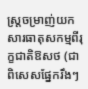ស្ត្រចម្រាញ់យកសារធាតុសកម្មពីរុក្ខជាតិឱសថ (ជាពិសេសផ្នែករឹងៗ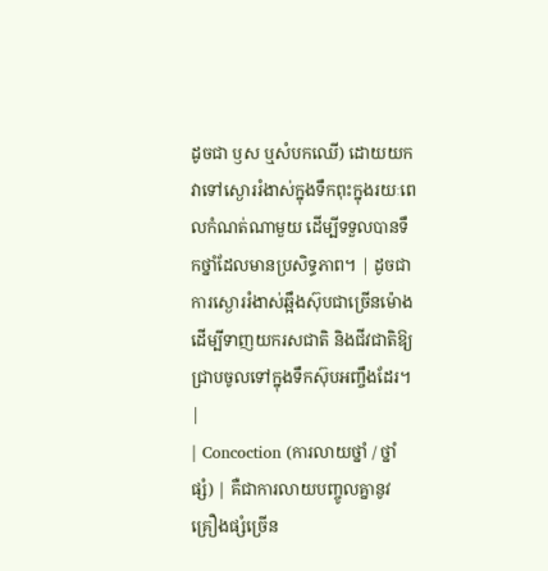ដូចជា ឫស ឬសំបកឈើ) ដោយយកវាទៅស្ងោររំងាស់ក្នុងទឹកពុះក្នុងរយៈពេលកំណត់ណាមួយ ដើម្បីទទួលបានទឹកថ្នាំដែលមានប្រសិទ្ធភាព។ | ដូចជាការស្ងោររំងាស់ឆ្អឹងស៊ុបជាច្រើនម៉ោង ដើម្បីទាញយករសជាតិ និងជីវជាតិឱ្យជ្រាបចូលទៅក្នុងទឹកស៊ុបអញ្ចឹងដែរ។ |
| Concoction (ការលាយថ្នាំ / ថ្នាំផ្សំ) | គឺជាការលាយបញ្ចូលគ្នានូវគ្រឿងផ្សំច្រើន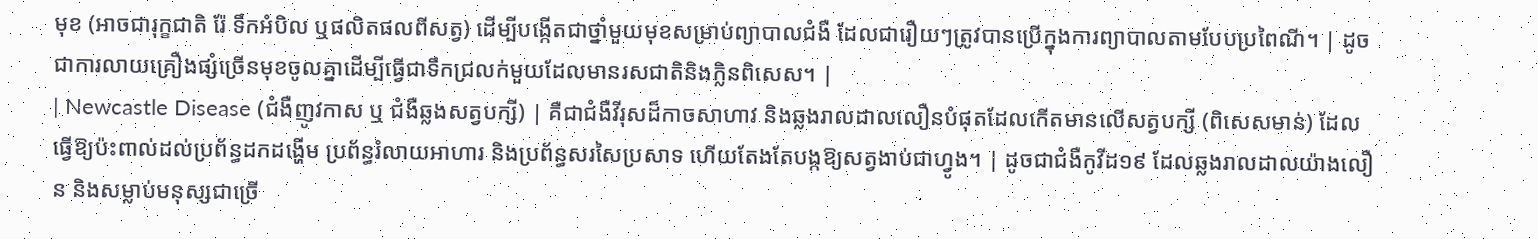មុខ (អាចជារុក្ខជាតិ រ៉ែ ទឹកអំបិល ឬផលិតផលពីសត្វ) ដើម្បីបង្កើតជាថ្នាំមួយមុខសម្រាប់ព្យាបាលជំងឺ ដែលជារឿយៗត្រូវបានប្រើក្នុងការព្យាបាលតាមបែបប្រពៃណី។ | ដូចជាការលាយគ្រឿងផ្សំច្រើនមុខចូលគ្នាដើម្បីធ្វើជាទឹកជ្រលក់មួយដែលមានរសជាតិនិងក្លិនពិសេស។ |
| Newcastle Disease (ជំងឺញូវកាស ឬ ជំងឺឆ្លងសត្វបក្សី) | គឺជាជំងឺវីរុសដ៏កាចសាហាវ និងឆ្លងរាលដាលលឿនបំផុតដែលកើតមានលើសត្វបក្សី (ពិសេសមាន់) ដែលធ្វើឱ្យប៉ះពាល់ដល់ប្រព័ន្ធដកដង្ហើម ប្រព័ន្ធរំលាយអាហារ និងប្រព័ន្ធសរសៃប្រសាទ ហើយតែងតែបង្កឱ្យសត្វងាប់ជាហ្វូង។ | ដូចជាជំងឺកូវីដ១៩ ដែលឆ្លងរាលដាលយ៉ាងលឿន និងសម្លាប់មនុស្សជាច្រើ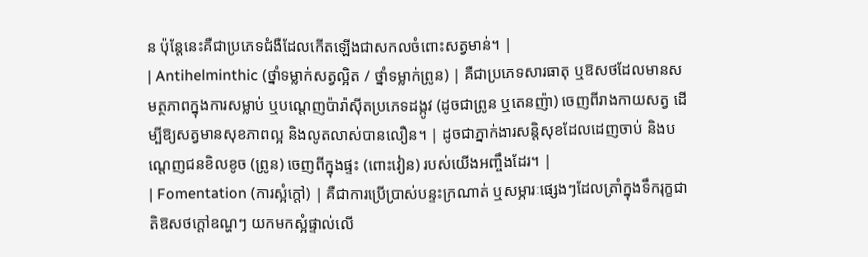ន ប៉ុន្តែនេះគឺជាប្រភេទជំងឺដែលកើតឡើងជាសកលចំពោះសត្វមាន់។ |
| Antihelminthic (ថ្នាំទម្លាក់សត្វល្អិត / ថ្នាំទម្លាក់ព្រូន) | គឺជាប្រភេទសារធាតុ ឬឱសថដែលមានសមត្ថភាពក្នុងការសម្លាប់ ឬបណ្តេញប៉ារ៉ាស៊ីតប្រភេទដង្កូវ (ដូចជាព្រូន ឬតេនញ៉ា) ចេញពីរាងកាយសត្វ ដើម្បីឱ្យសត្វមានសុខភាពល្អ និងលូតលាស់បានលឿន។ | ដូចជាភ្នាក់ងារសន្តិសុខដែលដេញចាប់ និងបណ្តេញជនខិលខូច (ព្រូន) ចេញពីក្នុងផ្ទះ (ពោះវៀន) របស់យើងអញ្ចឹងដែរ។ |
| Fomentation (ការស្អំក្តៅ) | គឺជាការប្រើប្រាស់បន្ទះក្រណាត់ ឬសម្ភារៈផ្សេងៗដែលត្រាំក្នុងទឹករុក្ខជាតិឱសថក្តៅឧណ្ហៗ យកមកស្អំផ្ទាល់លើ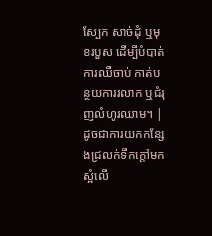ស្បែក សាច់ដុំ ឬមុខរបួស ដើម្បីបំបាត់ការឈឺចាប់ កាត់បន្ថយការរលាក ឬជំរុញលំហូរឈាម។ | ដូចជាការយកកន្សែងជ្រលក់ទឹកក្តៅមកស្អំលើ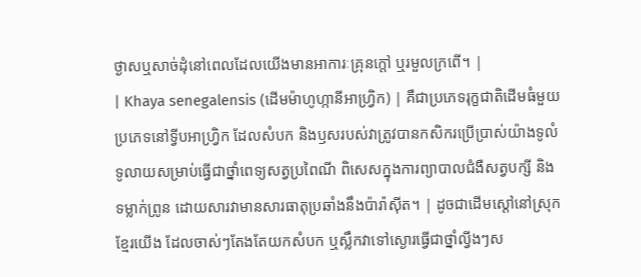ថ្ងាសឬសាច់ដុំនៅពេលដែលយើងមានអាការៈគ្រុនក្តៅ ឬរមួលក្រពើ។ |
| Khaya senegalensis (ដើមម៉ាហូហ្កានីអាហ្វ្រិក) | គឺជាប្រភេទរុក្ខជាតិដើមធំមួយប្រភេទនៅទ្វីបអាហ្វ្រិក ដែលសំបក និងឫសរបស់វាត្រូវបានកសិករប្រើប្រាស់យ៉ាងទូលំទូលាយសម្រាប់ធ្វើជាថ្នាំពេទ្យសត្វប្រពៃណី ពិសេសក្នុងការព្យាបាលជំងឺសត្វបក្សី និងទម្លាក់ព្រូន ដោយសារវាមានសារធាតុប្រឆាំងនឹងប៉ារ៉ាស៊ីត។ | ដូចជាដើមស្តៅនៅស្រុកខ្មែរយើង ដែលចាស់ៗតែងតែយកសំបក ឬស្លឹកវាទៅស្ងោរធ្វើជាថ្នាំល្វីងៗស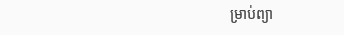ម្រាប់ព្យា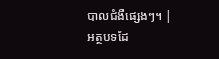បាលជំងឺផ្សេងៗ។ |
អត្ថបទដែ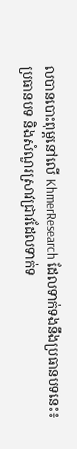លបានបោះពុម្ពនៅលើ KhmerResearch ដែលទាក់ទងនឹងប្រធានបទនេះ៖
ប្រធានបទ និងសំណួរស្រាវជ្រាវដែលទាក់ទ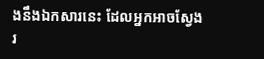ងនឹងឯកសារនេះ ដែលអ្នកអាចស្វែងរ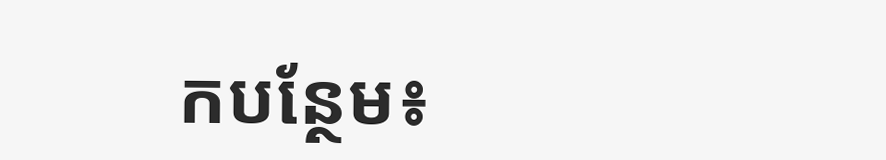កបន្ថែម៖